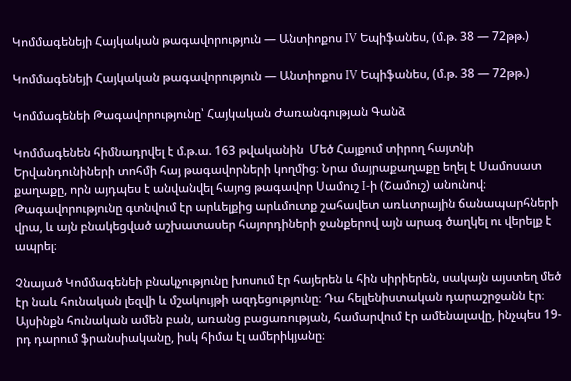Կոմմագենեյի Հայկական թագավորություն — Անտիոքոս IV Եպիֆանես, (մ.թ. 38 — 72թթ.)

Կոմմագենեյի Հայկական թագավորություն — Անտիոքոս IV Եպիֆանես, (մ.թ. 38 — 72թթ.)

Կոմմագենեի Թագավորությունը՝ Հայկական Ժառանգության Գանձ

Կոմմագենեն հիմնադրվել է մ.թ.ա. 163 թվականին  Մեծ Հայքում տիրող հայտնի Երվանդունիների տոհմի հայ թագավորների կողմից։ Նրա մայրաքաղաքը եղել է Սամոսատ քաղաքը, որն այդպես է անվանվել հայոց թագավոր Սամուշ I-ի (Շամուշ) անունով։ Թագավորությունը գտնվում էր արևելքից արևմուտք շահավետ առևտրային ճանապարհների վրա, և այն բնակեցված աշխատասեր հայորդիների ջանքերով այն արագ ծաղկել ու վերելք է ապրել։

Չնայած Կոմմագենեի բնակչությունը խոսում էր հայերեն և հին սիրիերեն, սակայն այստեղ մեծ էր նաև հունական լեզվի և մշակույթի ազդեցությունը։ Դա հելլենիստական դարաշրջանն էր։ Այսինքն հունական ամեն բան, առանց բացառության, համարվում էր ամենալավը, ինչպես 19-րդ դարում ֆրանսիականը, իսկ հիմա էլ ամերիկյանը։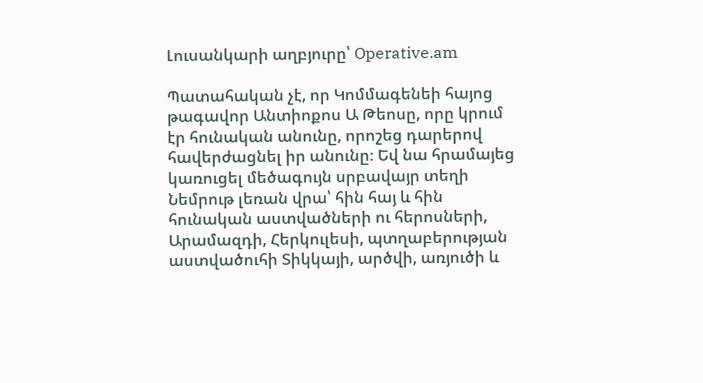Լուսանկարի աղբյուրը՝ Operative.am

Պատահական չէ, որ Կոմմագենեի հայոց թագավոր Անտիոքոս Ա Թեոսը, որը կրում էր հունական անունը, որոշեց դարերով հավերժացնել իր անունը։ Եվ նա հրամայեց կառուցել մեծագույն սրբավայր տեղի Նեմրութ լեռան վրա՝ հին հայ և հին հունական աստվածների ու հերոսների, Արամազդի, Հերկուլեսի, պտղաբերության աստվածուհի Տիկկայի, արծվի, առյուծի և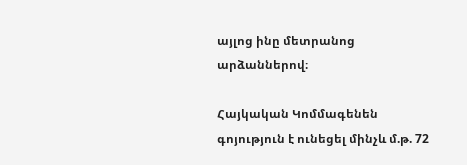այլոց ինը մետրանոց արձաններով։

Հայկական Կոմմագենեն  գոյություն է ունեցել մինչև մ.թ. 72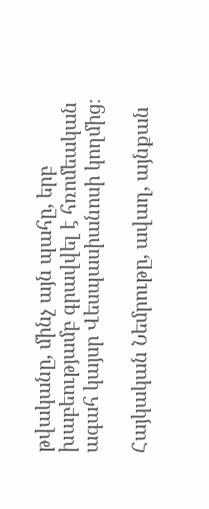թվականը, մինչ այն պահը, երբ խաբեությամբ գրավվել է հռոմեական ագահ կայսր Վեսպասիանոսի կողմից։

Հայկական Նեմրութը, ավաղ, այնքան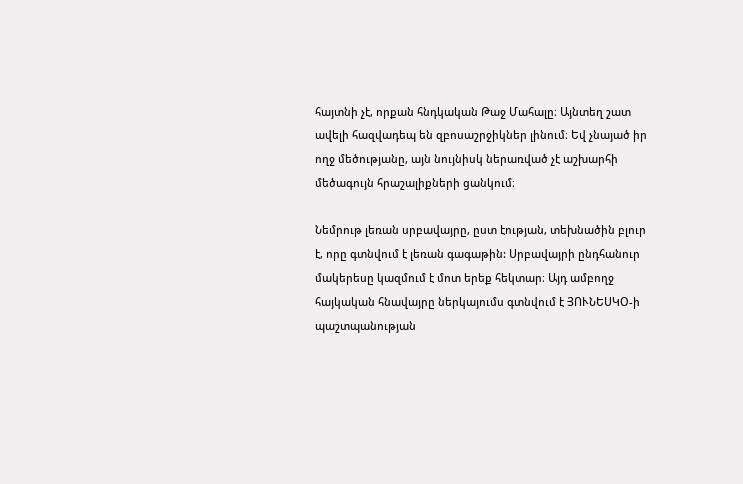հայտնի չէ, որքան հնդկական Թաջ Մահալը։ Այնտեղ շատ ավելի հազվադեպ են զբոսաշրջիկներ լինում։ Եվ չնայած իր ողջ մեծությանը, այն նույնիսկ ներառված չէ աշխարհի մեծագույն հրաշալիքների ցանկում։

Նեմրութ լեռան սրբավայրը, ըստ էության, տեխնածին բլուր է, որը գտնվում է լեռան գագաթին: Սրբավայրի ընդհանուր մակերեսը կազմում է մոտ երեք հեկտար։ Այդ ամբողջ հայկական հնավայրը ներկայումս գտնվում է ՅՈՒՆԵՍԿՕ-ի պաշտպանության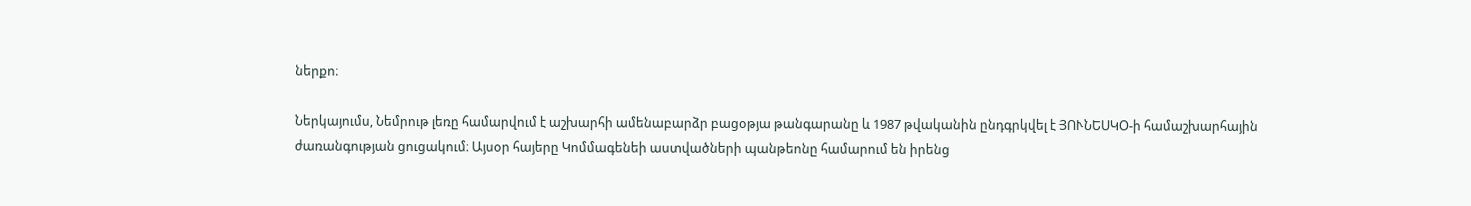ներքո։

Ներկայումս, Նեմրութ լեռը համարվում է աշխարհի ամենաբարձր բացօթյա թանգարանը և 1987 թվականին ընդգրկվել է ՅՈՒՆԵՍԿՕ-ի համաշխարհային ժառանգության ցուցակում։ Այսօր հայերը Կոմմագենեի աստվածների պանթեոնը համարում են իրենց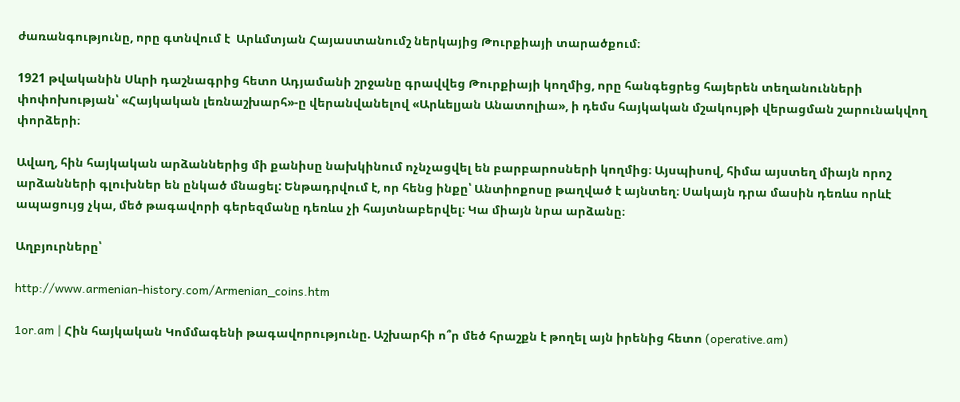ժառանգությունը, որը գտնվում է  Արևմտյան Հայաստանումշ ներկայից Թուրքիայի տարածքում։

1921 թվականին Սևրի դաշնագրից հետո Ադյամանի շրջանը գրավվեց Թուրքիայի կողմից, որը հանգեցրեց հայերեն տեղանունների փոփոխության՝ «Հայկական լեռնաշխարհ»-ը վերանվանելով «Արևելյան Անատոլիա», ի դեմս հայկական մշակույթի վերացման շարունակվող փորձերի։

Ավաղ, հին հայկական արձաններից մի քանիսը նախկինում ոչնչացվել են բարբարոսների կողմից։ Այսպիսով, հիմա այստեղ միայն որոշ արձանների գլուխներ են ընկած մնացել: Ենթադրվում է, որ հենց ինքը՝ Անտիոքոսը թաղված է այնտեղ։ Սակայն դրա մասին դեռևս որևէ ապացույց չկա, մեծ թագավորի գերեզմանը դեռևս չի հայտնաբերվել։ Կա միայն նրա արձանը։

Աղբյուրները՝

http://www.armenian-history.com/Armenian_coins.htm

1or.am | Հին հայկական Կոմմագենի թագավորությունը. Աշխարհի ո՞ր մեծ հրաշքն է թողել այն իրենից հետո (operative.am)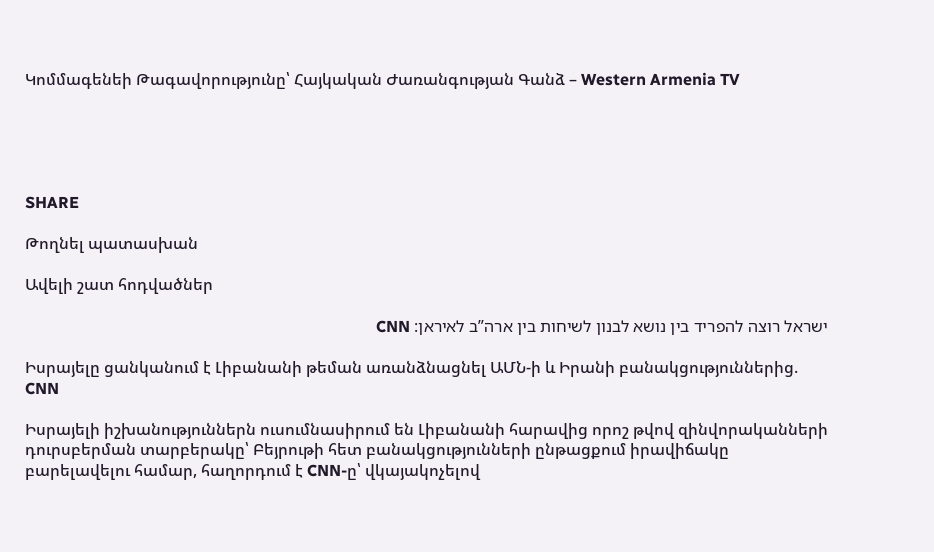Կոմմագենեի Թագավորությունը՝ Հայկական Ժառանգության Գանձ – Western Armenia TV





SHARE

Թողնել պատասխան

Ավելի շատ հոդվածներ

ישראל רוצה להפריד בין נושא לבנון לשיחות בין ארה”ב לאיראן: CNN

Իսրայելը ցանկանում է Լիբանանի թեման առանձնացնել ԱՄՆ-ի և Իրանի բանակցություններից. CNN

Իսրայելի իշխանություններն ուսումնասիրում են Լիբանանի հարավից որոշ թվով զինվորականների դուրսբերման տարբերակը՝ Բեյրութի հետ բանակցությունների ընթացքում իրավիճակը բարելավելու համար, հաղորդում է CNN-ը՝ վկայակոչելով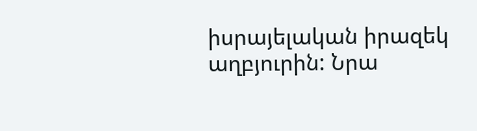իսրայելական իրազեկ աղբյուրին: Նրա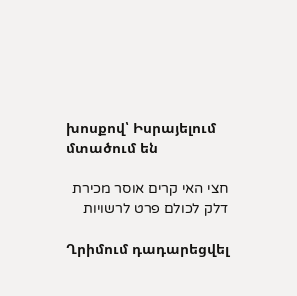խոսքով՝ Իսրայելում մտածում են

חצי האי קרים אוסר מכירת דלק לכולם פרט לרשויות

Ղրիմում դադարեցվել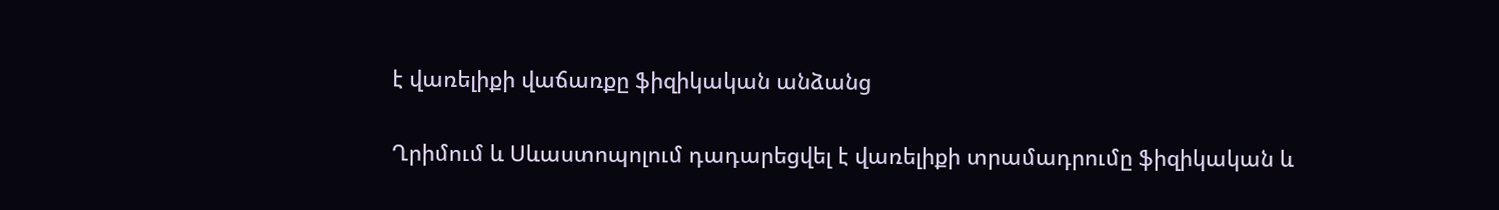է վառելիքի վաճառքը ֆիզիկական անձանց

Ղրիմում և Սևաստոպոլում դադարեցվել է վառելիքի տրամադրումը ֆիզիկական և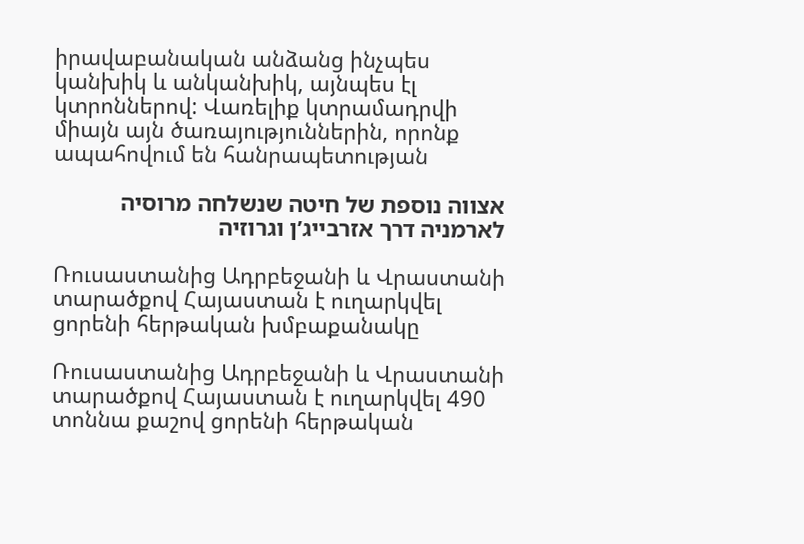իրավաբանական անձանց ինչպես կանխիկ և անկանխիկ, այնպես էլ կտրոններով: Վառելիք կտրամադրվի միայն այն ծառայություններին, որոնք ապահովում են հանրապետության

אצווה נוספת של חיטה שנשלחה מרוסיה לארמניה דרך אזרבייג’ן וגרוזיה

Ռուսաստանից Ադրբեջանի և Վրաստանի տարածքով Հայաստան է ուղարկվել ցորենի հերթական խմբաքանակը

Ռուսաստանից Ադրբեջանի և Վրաստանի տարածքով Հայաստան է ուղարկվել 490 տոննա քաշով ցորենի հերթական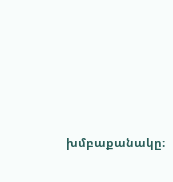խմբաքանակը։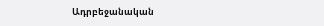Ադրբեջանական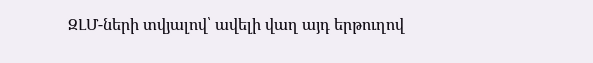ԶԼՄ-ների տվյալով՝ ավելի վաղ այդ երթուղով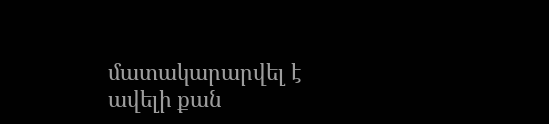մատակարարվել է ավելի քան